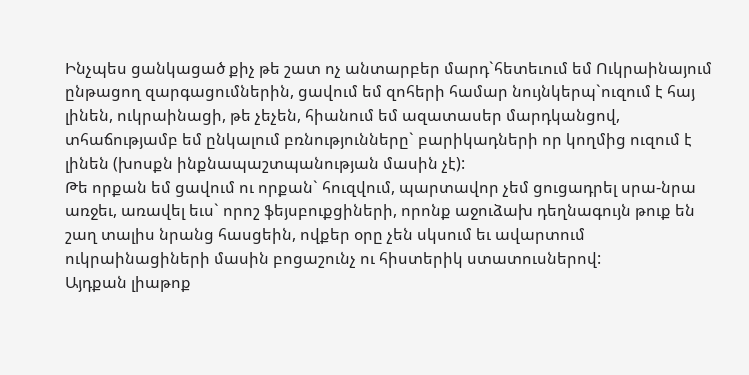Ինչպես ցանկացած քիչ թե շատ ոչ անտարբեր մարդ`հետեւում եմ Ուկրաինայում ընթացող զարգացումներին, ցավում եմ զոհերի համար նույնկերպ`ուզում է հայ լինեն, ուկրաինացի, թե չեչեն, հիանում եմ ազատասեր մարդկանցով, տհաճությամբ եմ ընկալում բռնությունները` բարիկադների որ կողմից ուզում է լինեն (խոսքն ինքնապաշտպանության մասին չէ):
Թե որքան եմ ցավում ու որքան` հուզվում, պարտավոր չեմ ցուցադրել սրա-նրա առջեւ, առավել եւս` որոշ ֆեյսբուքցիների, որոնք աջուձախ դեղնագույն թուք են շաղ տալիս նրանց հասցեին, ովքեր օրը չեն սկսում եւ ավարտում ուկրաինացիների մասին բոցաշունչ ու հիստերիկ ստատուսներով:
Այդքան լիաթոք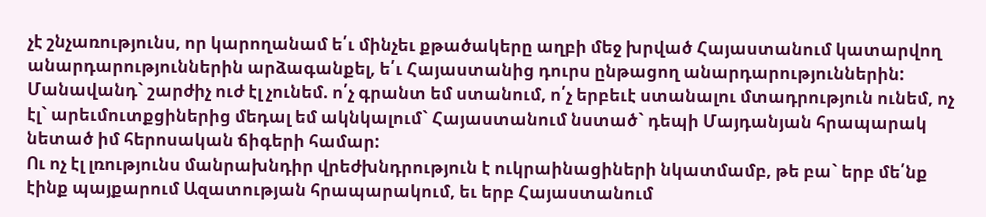չէ շնչառությունս, որ կարողանամ ե՛ւ մինչեւ քթածակերը աղբի մեջ խրված Հայաստանում կատարվող անարդարություններին արձագանքել, ե՛ւ Հայաստանից դուրս ընթացող անարդարություններին: Մանավանդ` շարժիչ ուժ էլ չունեմ. ո՛չ գրանտ եմ ստանում, ո՛չ երբեւէ ստանալու մտադրություն ունեմ, ոչ էլ` արեւմուտքցիներից մեդալ եմ ակնկալում` Հայաստանում նստած` դեպի Մայդանյան հրապարակ նետած իմ հերոսական ճիգերի համար:
Ու ոչ էլ լռությունս մանրախնդիր վրեժխնդրություն է ուկրաինացիների նկատմամբ, թե բա` երբ մե՛նք էինք պայքարում Ազատության հրապարակում, եւ երբ Հայաստանում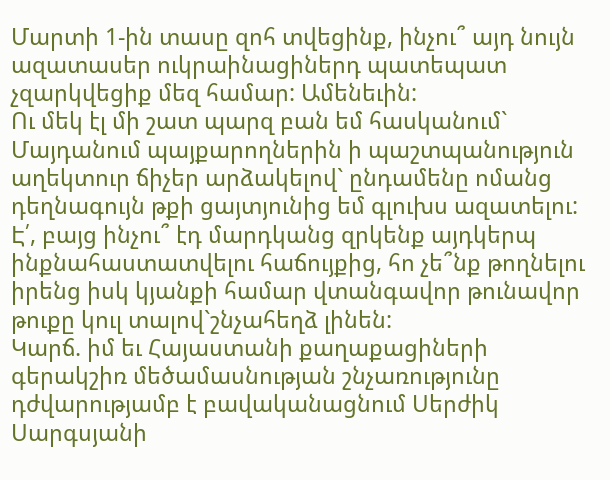Մարտի 1-ին տասը զոհ տվեցինք, ինչու՞ այդ նույն ազատասեր ուկրաինացիներդ պատեպատ չզարկվեցիք մեզ համար: Ամենեւին:
Ու մեկ էլ մի շատ պարզ բան եմ հասկանում` Մայդանում պայքարողներին ի պաշտպանություն աղեկտուր ճիչեր արձակելով` ընդամենը ոմանց դեղնագույն թքի ցայտյունից եմ գլուխս ազատելու: Է՛, բայց ինչու՞ էդ մարդկանց զրկենք այդկերպ ինքնահաստատվելու հաճույքից, հո չե՞նք թողնելու իրենց իսկ կյանքի համար վտանգավոր թունավոր թուքը կուլ տալով`շնչահեղձ լինեն:
Կարճ. իմ եւ Հայաստանի քաղաքացիների գերակշիռ մեծամասնության շնչառությունը դժվարությամբ է բավականացնում Սերժիկ Սարգսյանի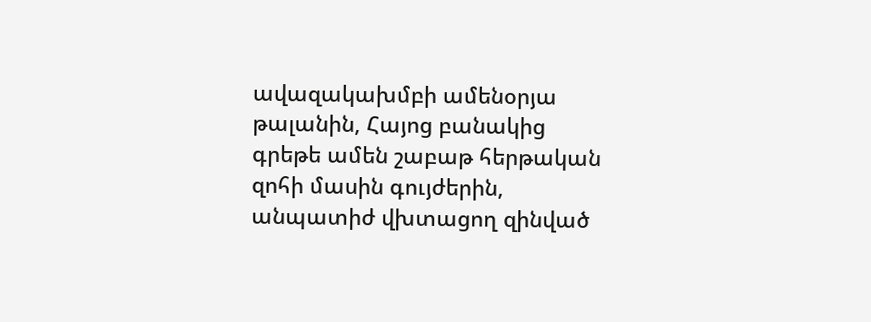ավազակախմբի ամենօրյա թալանին, Հայոց բանակից գրեթե ամեն շաբաթ հերթական զոհի մասին գույժերին, անպատիժ վխտացող զինված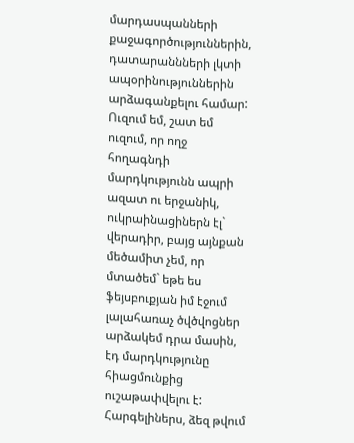մարդասպանների քաջագործություններին, դատարաննների լկտի ապօրինություններին արձագանքելու համար:
Ուզում եմ, շատ եմ ուզում, որ ողջ հողագնդի մարդկությունն ապրի ազատ ու երջանիկ, ուկրաինացիներն էլ` վերադիր, բայց այնքան մեծամիտ չեմ, որ մտածեմ` եթե ես ֆեյսբուքյան իմ էջում լալահառաչ ծվծվոցներ արձակեմ դրա մասին, էդ մարդկությունը հիացմունքից ուշաթափվելու է:
Հարգելիներս, ձեզ թվում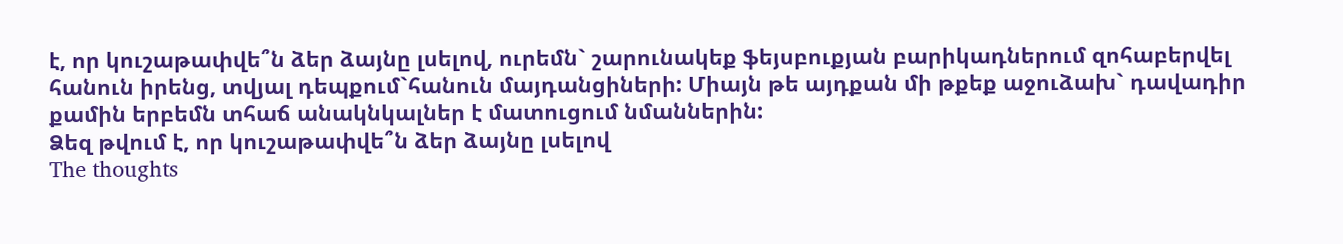է, որ կուշաթափվե՞ն ձեր ձայնը լսելով, ուրեմն` շարունակեք ֆեյսբուքյան բարիկադներում զոհաբերվել հանուն իրենց, տվյալ դեպքում`հանուն մայդանցիների: Միայն թե այդքան մի թքեք աջուձախ` դավադիր քամին երբեմն տհաճ անակնկալներ է մատուցում նմաններին:
Ձեզ թվում է, որ կուշաթափվե՞ն ձեր ձայնը լսելով
The thoughts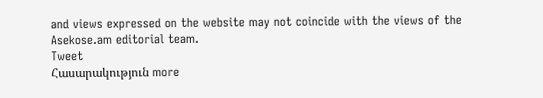and views expressed on the website may not coincide with the views of the Asekose.am editorial team.
Tweet
Հասարակություն more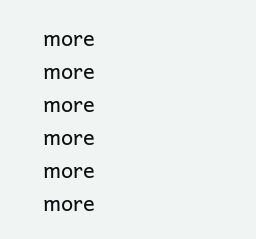more
more
more
more
more
more